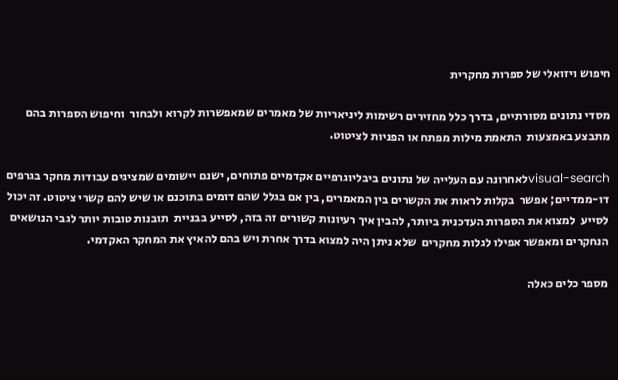חיפוש ויזואלי של ספרות מחקרית

מסדי נתונים מסורתיים, בדרך כלל מחזירים רשימות ליניאריות של מאמרים שמאפשרות לקרוא ולבחור  וחיפוש הספרות בהם מתבצע באמצעות  התאמת מילות מפתח או הפניות לציטוט.

visual-searchלאחרונה עם העלייה של נתונים ביבליוגרפיים אקדמיים פתוחים, ישנם יישומים שמציגים עבודות מחקר בגרפים דו-ממדיים; אפשר  בקלות לראות את הקשרים בין המאמרים, בין אם בגלל שהם דומים בתוכנם או שיש להם קשרי ציטוט. זה יכול לסייע  למצוא את הספרות העדכנית ביותר, להבין איך רעיונות קשורים זה בזה, לסייע בבניית  תובנות טובות יותר לגבי הנושאים הנחקרים ומאפשר אפילו לגלות מחקרים  שלא ניתן היה למצוא בדרך אחרת ויש בהם להאיץ את המחקר האקדמי.

מספר כלים כאלה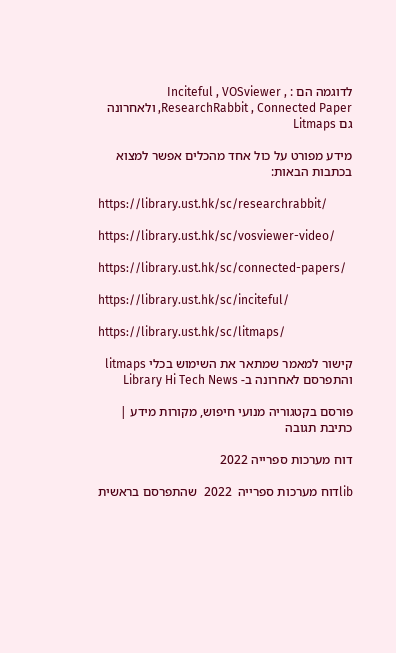לדוגמה הם : Inciteful , VOSviewer , ResearchRabbit , Connected Paper, ולאחרונה גם Litmaps

מידע מפורט על כול אחד מהכלים אפשר למצוא בכתבות הבאות:

https://library.ust.hk/sc/researchrabbit/

https://library.ust.hk/sc/vosviewer-video/

https://library.ust.hk/sc/connected-papers/

https://library.ust.hk/sc/inciteful/

https://library.ust.hk/sc/litmaps/

קישור למאמר שמתאר את השימוש בכלי litmaps והתפרסם לאחרונה ב- Library Hi Tech News

פורסם בקטגוריה מנועי חיפוש, מקורות מידע | כתיבת תגובה

דוח מערכות ספרייה 2022

libדוח מערכות ספרייה  2022  שהתפרסם בראשית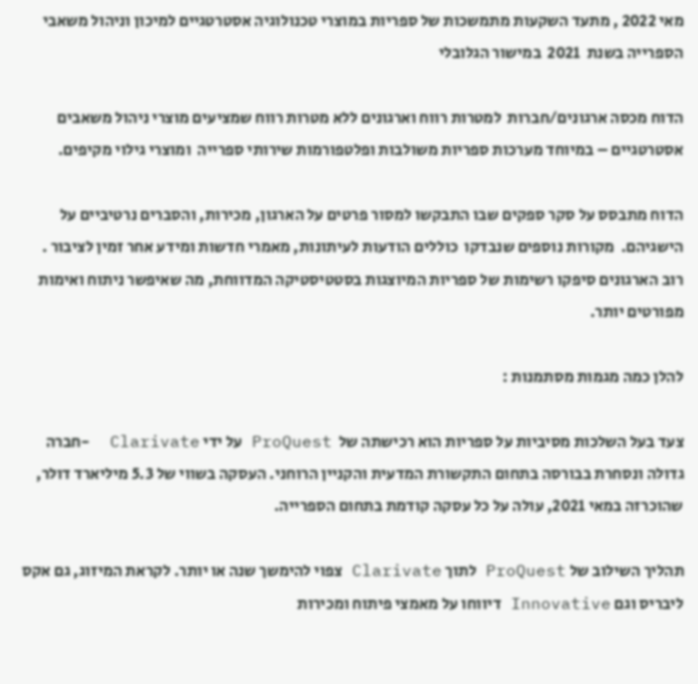מאי 2022 , מתעד השקעות מתמשכות של ספריות במוצרי טכנולוגיה אסטרטגיים למיכון וניהול משאבי הספרייה בשנת  2021  במישור הגלובלי

הדוח מכסה ארגונים/חברות  למטרות רווח וארגונים ללא מטרות רווח שמציעים מוצרי ניהול משאבים אסטרטגיים – במיוחד מערכות ספריות משולבות ופלטפורמות שירותי ספרייה  ומוצרי גילוי מקיפים.

הדוח מתבסס על סקר ספקים שבו התבקשו למסור פרטים על הארגון, מכירות, והסברים נרטיביים על הישגיהם.  מקורות נוספים שנבדקו  כוללים הודעות לעיתונות, מאמרי חדשות ומידע אחר זמין לציבור . רוב הארגונים סיפקו רשימות של ספריות המיוצגות בסטטיסטיקה המדווחת, מה שאיפשר ניתוח ואימות מפורטים יותר.

להלן כמה מגמות מסתמנות :

צעד בעל השלכות מסיביות על ספריות הוא רכישתה של  ProQuest על ידי Clarivate  -חברה גדולה ונסחרת בבורסה בתחום התקשורת המדעית והקניין הרוחני. העסקה בשווי של 5.3 מיליארד דולר, שהוכרזה במאי 2021, עולה על כל עסקה קודמת בתחום הספרייה.

תהליך השילוב של ProQuest לתוך Clarivate צפוי להימשך שנה או יותר. לקראת המיזוג, גם אקס ליבריס וגם Innovative דיווחו על מאמצי פיתוח ומכירות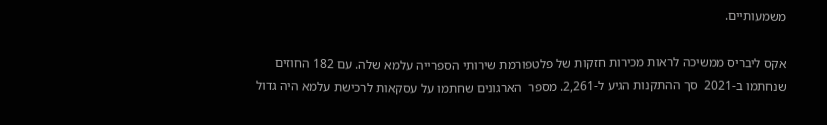משמעותיים.

אקס ליבריס ממשיכה לראות מכירות חזקות של פלטפורמת שירותי הספרייה עלמא שלה. עם 182 החוזים שנחתמו ב-2021  סך ההתקנות הגיע ל-2,261. מספר  הארגונים שחתמו על עסקאות לרכישת עלמא היה גדול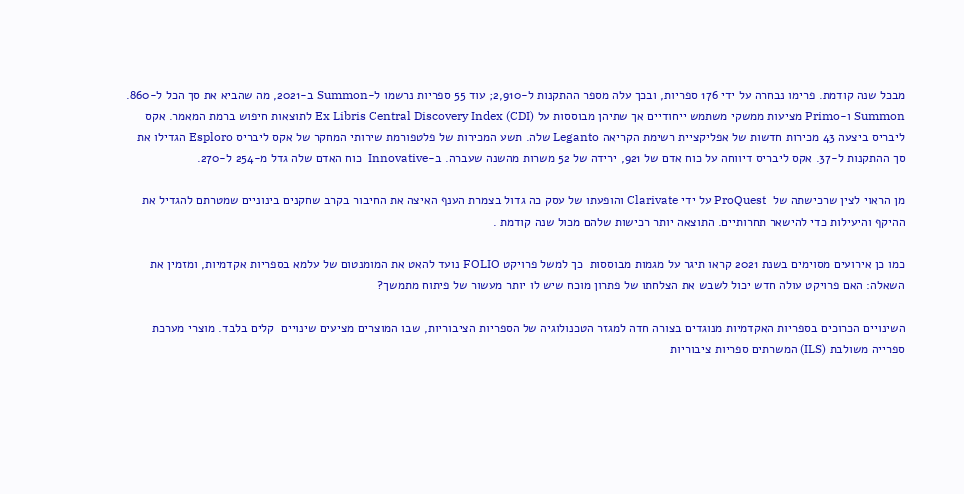מבכל שנה קודמת. פרימו נבחרה על ידי 176 ספריות, ובכך עלה מספר ההתקנות ל-2,910; עוד 55 ספריות נרשמו ל-Summon ב-2021, מה שהביא את סך הכל ל-860. Summon ו-Primo מציעות ממשקי משתמש ייחודיים אך שתיהן מבוססות על Ex Libris Central Discovery Index (CDI) לתוצאות חיפוש ברמת המאמר. אקס ליבריס ביצעה 43 מכירות חדשות של אפליקציית רשימת הקריאה Leganto שלה. תשע המכירות של פלטפורמת שירותי המחקר של אקס ליבריס Esploro הגדילו את סך ההתקנות ל-37. אקס ליבריס דיווחה על כוח אדם של 921, ירידה של 52 משרות מהשנה שעברה. ב-Innovative  כוח האדם שלה גדל מ-254 ל-270.

מן הראוי לצין שרכישתה של  ProQuest על ידי Clarivate והופעתו של עסק כה גדול בצמרת הענף האיצה את החיבור בקרב שחקנים בינוניים שמטרתם להגדיל את ההיקף והיעילות כדי להישאר תחרותיים. התוצאה יותר רכישות שלהם מכול שנה קודמת .

כמו כן אירועים מסוימים בשנת 2021 קראו תיגר על מגמות מבוססות  כך למשל פרויקט FOLIO נועד להאט את המומנטום של עלמא בספריות אקדמיות, ומזמין את השאלה: האם פרויקט עולה חדש יכול לשבש את הצלחתו של פתרון מוכח שיש לו יותר מעשור של פיתוח מתמשך?

השינויים הכרוכים בספריות האקדמיות מנוגדים בצורה חדה למגזר הטכנולוגיה של הספריות הציבוריות, שבו המוצרים מציעים שינויים  קלים בלבד. מוצרי מערכת ספרייה משולבת (ILS) המשרתים ספריות ציבוריות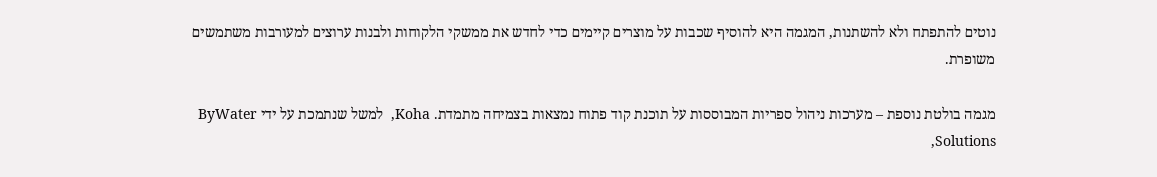נוטים להתפתח ולא להשתנות, המגמה היא להוסיף שכבות על מוצרים קיימים כדי לחדש את ממשקי הלקוחות ולבנות ערוצים למעורבות משתמשים  משופרת.

מגמה בולטת נוספת – מערכות ניהול ספריות המבוססות על תוכנת קוד פתוח נמצאות בצמיחה מתמדת. Koha,  למשל שנתמכת על ידי ByWater Solutions,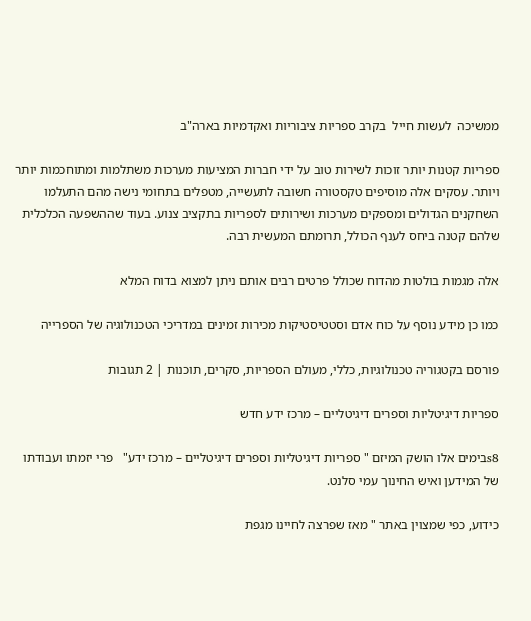ממשיכה  לעשות חייל  בקרב ספריות ציבוריות ואקדמיות בארה"ב

ספריות קטנות יותר זוכות לשירות טוב על ידי חברות המציעות מערכות משתלמות ומתוחכמות יותר ויותר. עסקים אלה מוסיפים טקסטורה חשובה לתעשייה, מטפלים בתחומי נישה מהם התעלמו השחקנים הגדולים ומספקים מערכות ושירותים לספריות בתקציב צנוע. בעוד שההשפעה הכלכלית שלהם קטנה ביחס לענף הכולל, תרומתם המעשית רבה.

אלה מגמות בולטות מהדוח שכולל פרטים רבים אותם ניתן למצוא בדוח המלא

כמו כן מידע נוסף על כוח אדם וסטטיסטיקות מכירות זמינים במדריכי הטכנולוגיה של הספרייה

פורסם בקטגוריה טכנולוגיות, כללי, מעולם הספריות, סקרים, תוכנות | 2 תגובות

ספריות דיגיטליות וספרים דיגיטליים – מרכז ידע חדש

s8בימים אלו הושק המיזם " ספריות דיגיטליות וספרים דיגיטליים – מרכז ידע"   פרי יזמתו ועבודתו של המידען ואיש החינוך עמי סלנט.

כידוע, כפי שמצוין באתר " מאז שפרצה לחיינו מגפת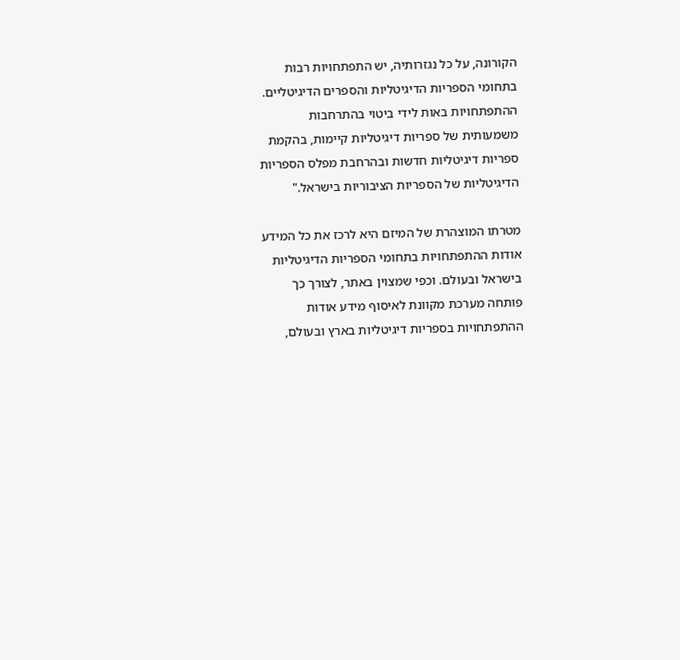הקורונה, על כל נגזרותיה, יש התפתחויות רבות בתחומי הספריות הדיגיטליות והספרים הדיגיטליים.
ההתפתחויות באות לידי ביטוי בהתרחבות משמעותית של ספריות דיגיטליות קיימות, בהקמת ספריות דיגיטליות חדשות ובהרחבת מפלס הספריות הדיגיטליות של הספריות הציבוריות בישראל."

מטרתו המוצהרת של המיזם היא לרכז את כל המידע אודות ההתפתחויות בתחומי הספריות הדיגיטליות בישראל ובעולם. וכפי שמצוין באתר, לצורך כך פותחה מערכת מקוונת לאיסוף מידע אודות ההתפתחויות בספריות דיגיטליות בארץ ובעולם,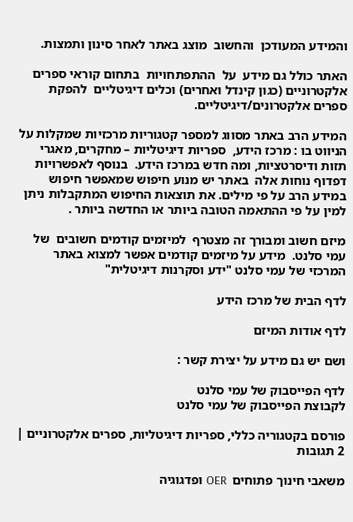והמידע המעודכן  והחשוב  מוצג באתר לאחר סינון ותמצות.

האתר כולל גם מידע  על  ההתפתחויות  בתחום קוראי ספרים אלקטרוניים (כגון קינדל ואחרים) וכלים דיגיטליים  להפקת ספרים אלקטרונים/דיגיטליים.

המידע הרב באתר מסווג למספר קטגוריות מרכזיות שמקלות על הניווט בו : מרכז הידע,  ספריות דיגיטליות – מחקרים, מאגרי תזות ודיסרטציות, ומה חדש במרכז הידע.  בנוסף לאפשרויות דפדוף נוחות אלה  באתר יש מנוע חיפוש שמאפשר חיפוש במידע הרב על פי מילים. את תוצאות החיפוש המתקבלות ניתן למין על פי ההתאמה הטובה ביותר או החדשה ביותר .

מיזם חשוב ומבורך זה מצטרף  למיזמים קודמים חשובים  של עמי סלנט.  מידע על מיזמים קודמים אפשר למצוא באתר המרכזי של עמי סלנט "ידע וסקרנות דיגיטלית"

לדף הבית של מרכז הידע

לדף אודות המיזם

ושם יש גם מידע על יצירת קשר :

לדף הפייסבוק של עמי סלנט
לקבוצת הפייסבוק של עמי סלנט

פורסם בקטגוריה כללי, ספריות דיגיטליות, ספרים אלקטרוניים | 2 תגובות

משאבי חינוך פתוחים  OER ופדגוגיה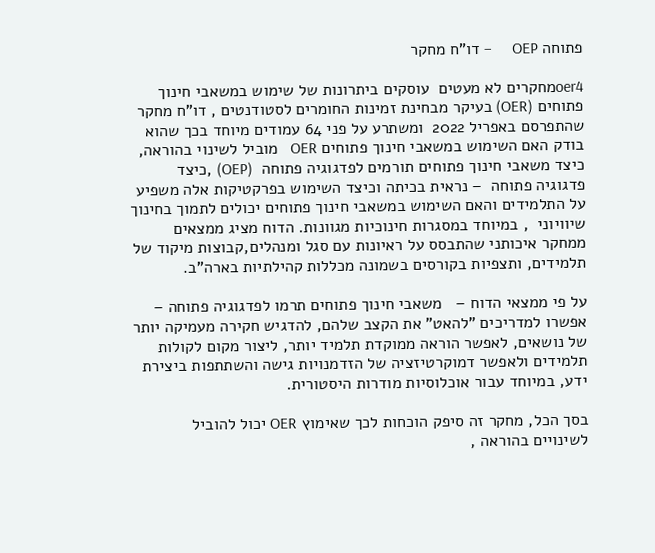פתוחה OEP     – דו"ח מחקר

oer4מחקרים לא מעטים  עוסקים ביתרונות של שימוש במשאבי חינוך פתוחים (OER) בעיקר מבחינת זמינות החומרים לסטודנטים , דו"ח מחקר שהתפרסם באפריל 2022  ומשתרע על פני 64 עמודים מיוחד בכך שהוא בודק האם השימוש במשאבי חינוך פתוחים OER   מוביל לשינוי בהוראה, כיצד משאבי חינוך פתוחים תורמים לפדגוגיה פתוחה  (OEP) ,כיצד פדגוגיה פתוחה  – נראית בכיתה וכיצד השימוש בפרקטיקות אלה משפיע על התלמידים והאם השימוש במשאבי חינוך פתוחים יכולים לתמוך בחינוך שיוויוני  , במיוחד במסגרות חינוכיות מגוונות. הדוח מציג ממצאים ממחקר איכותני שהתבסס על ראיונות עם סגל ומנהלים,קבוצות מיקוד של תלמידים, ותצפיות בקורסים בשמונה מכללות קהילתיות בארה"ב.

על פי ממצאי הדוח –   משאבי חינוך פתוחים תרמו לפדגוגיה פתוחה – אפשרו למדריכים "להאט" את הקצב שלהם, להדגיש חקירה מעמיקה יותר של נושאים, לאפשר הוראה ממוקדת תלמיד יותר, ליצור מקום לקולות תלמידים ולאפשר דמוקרטיזציה של הזדמנויות גישה והשתתפות ביצירת ידע, במיוחד עבור אוכלוסיות מודרות היסטורית.

בסך הכל, מחקר זה סיפק הוכחות לכך שאימוץ OER יכול להוביל לשינויים בהוראה ,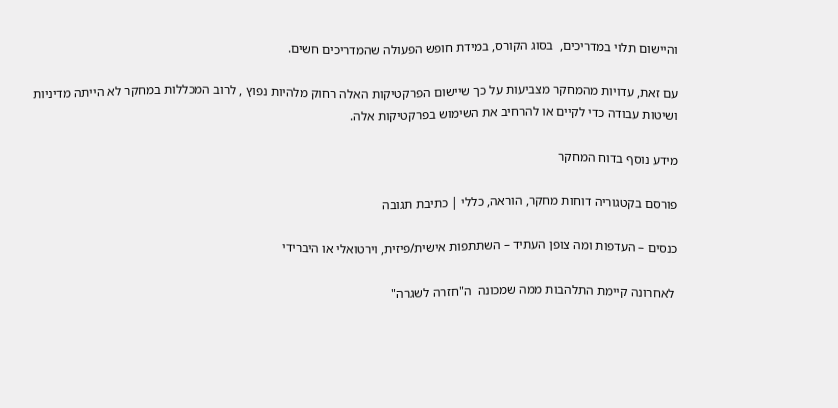והיישום תלוי במדריכים,  בסוג הקורס, במידת חופש הפעולה שהמדריכים חשים.

עם זאת, עדויות מהמחקר מצביעות על כך שיישום הפרקטיקות האלה רחוק מלהיות נפוץ , לרוב המכללות במחקר לא הייתה מדיניות ושיטות עבודה כדי לקיים או להרחיב את השימוש בפרקטיקות אלה.

מידע נוסף בדוח המחקר

פורסם בקטגוריה דוחות מחקר, הוראה, כללי | כתיבת תגובה

כנסים – העדפות ומה צופן העתיד – השתתפות אישית/פיזית, וירטואלי או היברידי

 לאחרונה קיימת התלהבות ממה שמכונה  ה"חזרה לשגרה"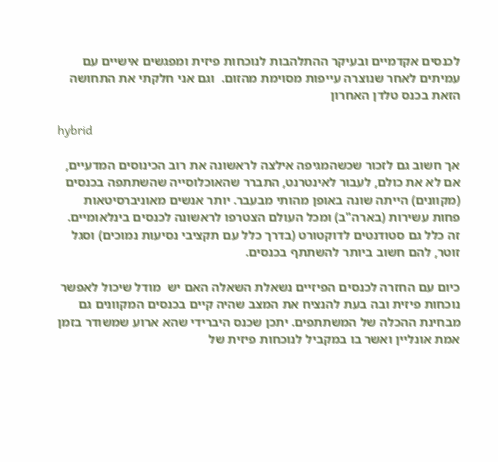לכנסים אקדמיים ובעיקר ההתלהבות לנוכחות פיזית ומפגשים אישיים עם עמיתים לאחר שנוצרה עייפות מסוימת מהזום.  וגם אני חלקתי את התחושה הזאת בכנס טלדן האחרון

hybrid

אך חשוב גם לזכור שכשהמגיפה אילצה לראשונה את רוב הכינוסים המדעיים, אם לא את כולם, לעבור לאינטרנט, התברר שהאוכלוסייה שהשתתפה בכנסים (מקוונים) הייתה שונה באופן מהותי מבעבר. יותר אנשים מאוניברסיטאות פחות עשירות (בארה"ב) ומכל העולם הצטרפו לראשונה לכנסים בינלאומיים. זה כלל גם סטודנטים לדוקטורט (בדרך כלל עם תקציבי נסיעות נמוכים) וסגל זוטר, להם חשוב ביותר להשתתף בכנסים.

כיום עם החזרה לכנסים הפיזיים נשאלת השאלה האם יש  מודל שיכול לאפשר נוכחות פיזית ובה בעת להנציח את המצב שהיה קיים בכנסים המקוונים גם מבחינת ההכלה של המשתתפים. יתכן שכנס היברידי שהא ארוע שמשודר בזמן אמת אונליין ואשר בו במקביל לנוכחות פיזית של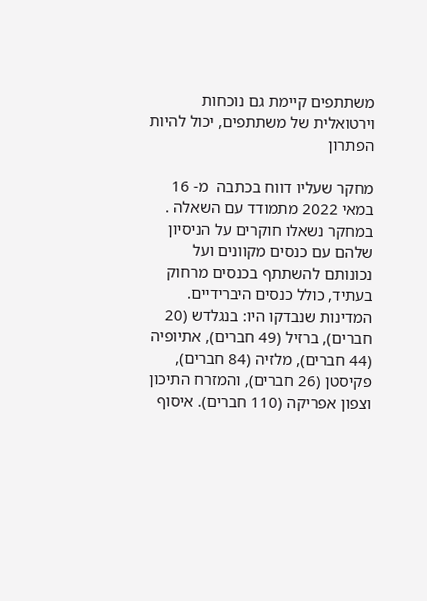משתתפים קיימת גם נוכחות וירטואלית של משתתפים, יכול להיות הפתרון

מחקר שעליו דווח בכתבה  מ- 16 במאי 2022 מתמודד עם השאלה . במחקר נשאלו חוקרים על הניסיון שלהם עם כנסים מקוונים ועל נכונותם להשתתף בכנסים מרחוק בעתיד, כולל כנסים היברידיים. המדינות שנבדקו היו: בנגלדש (20 חברים), ברזיל (49 חברים), אתיופיה (44 חברים), מלזיה (84 חברים), פקיסטן (26 חברים), והמזרח התיכון וצפון אפריקה (110 חברים). איסוף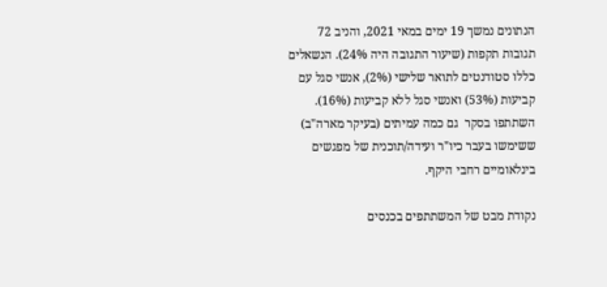הנתונים נמשך 19 ימים במאי 2021, והניב 72 תגובות תקפות (שיעור התגובה היה 24%). הנשאלים כללו סטודנטים לתואר שלישי (2%), אנשי סגל עם קביעות (53%) ואנשי סגל ללא קביעות (16%). השתתפו בסקר  גם כמה עמיתים (בעיקר מארה"ב) ששימשו בעבר כיו"ר ועידה/תוכנית של מפגשים בינלאומיים רחבי היקף.

נקודת מבט של המשתתפים בכנסים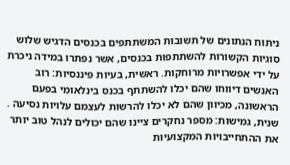ניתוח הנתונים של תשובות המשתתפים בכנסים הדגיש שלוש סוגיות הקשורות להשתתפות בכנסים, אשר נפתרו במידה ניכרת על ידי אפשרויות מרוחקות. ראשית, בעיות פיננסיות: רוב האנשים דיווחו שהם יכלו להשתתף בכנס בינלאומי בפעם הראשונה, מכיוון שהם לא יכלו להרשות לעצמם עלויות נסיעה . שנית, גמישות: מספר נחקרים ציינו שהם יכולים לנהל טוב יותר את ההתחייבויות המקצועיות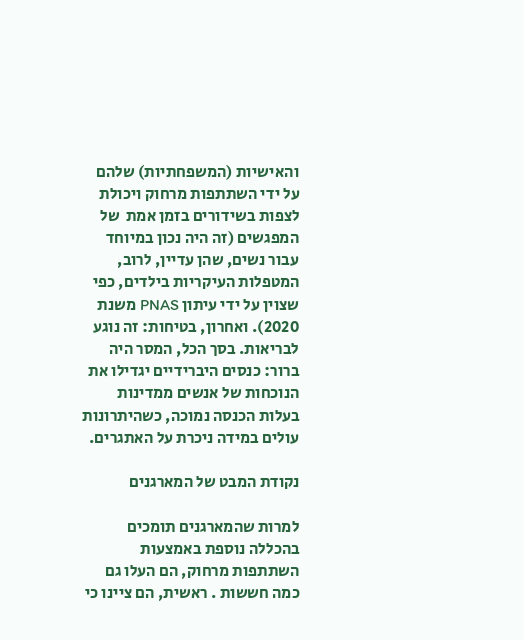והאישיות (המשפחתיות) שלהם על ידי השתתפות מרחוק ויכולת לצפות בשידורים בזמן אמת  של המפגשים (זה היה נכון במיוחד עבור נשים, שהן עדיין, לרוב, המטפלות העיקריות בילדים, כפי שצוין על ידי עיתון PNAS משנת 2020). ואחרון, בטיחות: זה נוגע לבריאות. בסך הכל, המסר היה ברור: כנסים היברידיים יגדילו את הנוכחות של אנשים ממדינות בעלות הכנסה נמוכה, כשהיתרונות עולים במידה ניכרת על האתגרים.

נקודת המבט של המארגנים

למרות שהמארגנים תומכים בהכללה נוספת באמצעות השתתפות מרחוק, הם העלו גם כמה חששות . ראשית, הם ציינו כי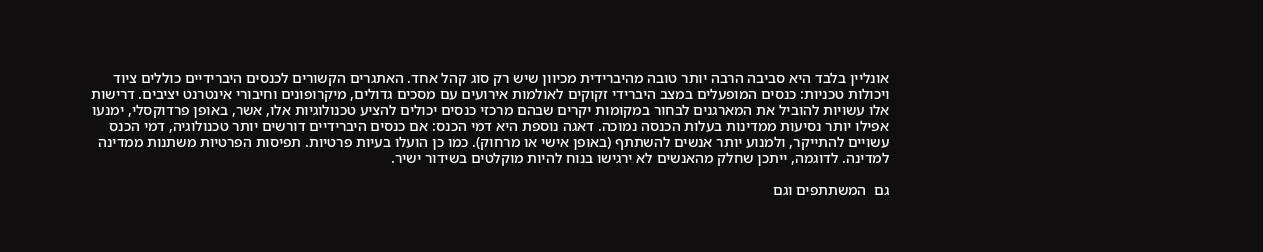אונליין בלבד היא סביבה הרבה יותר טובה מהיברידית מכיוון שיש רק סוג קהל אחד. האתגרים הקשורים לכנסים היברידיים כוללים ציוד ויכולות טכניות: כנסים המופעלים במצב היברידי זקוקים לאולמות אירועים עם מסכים גדולים, מיקרופונים וחיבורי אינטרנט יציבים. דרישות אלו עשויות להוביל את המארגנים לבחור במקומות יקרים שבהם מרכזי כנסים יכולים להציע טכנולוגיות אלו, אשר, באופן פרדוקסלי, ימנעו אפילו יותר נסיעות ממדינות בעלות הכנסה נמוכה. דאגה נוספת היא דמי הכנס: אם כנסים היברידיים דורשים יותר טכנולוגיה, דמי הכנס עשויים להתייקר, ולמנוע יותר אנשים להשתתף (באופן אישי או מרחוק). כמו כן הועלו בעיות פרטיות. תפיסות הפרטיות משתנות ממדינה למדינה. לדוגמה, ייתכן שחלק מהאנשים לא ירגישו בנוח להיות מוקלטים בשידור ישיר.

גם  המשתתפים וגם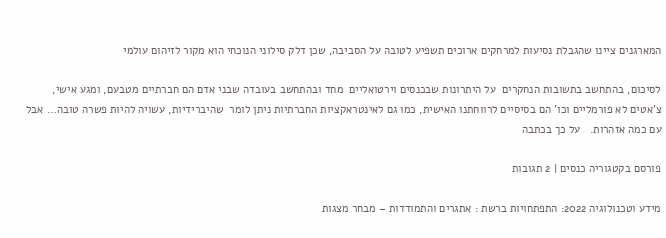המארגנים ציינו שהגבלת נסיעות למרחקים ארוכים תשפיע לטובה על הסביבה, שכן דלק סילוני הנוכחי הוא מקור לזיהום עולמי

לסיכום, בהתחשב בתשובות הנחקרים  על היתרונות שבכנסים וירטואליים  מחד ובהתחשב בעובדה שבני אדם הם חברתיים מטבעם, ומגע אישי, צ'אטים לא פורמליים וכו' הם בסיסיים לרווחתנו האישית, כמו גם לאינטראקציות החברתיות ניתן לומר  שהיברידיות, עשויה להיות פשרה טובה… אבל עם כמה אזהרות.   על כך בכתבה

פורסם בקטגוריה כנסים | 2 תגובות

מידע וטכנולוגיה 2022: התפתחויות ברשת : אתגרים והתמודדות – מבחר מצגות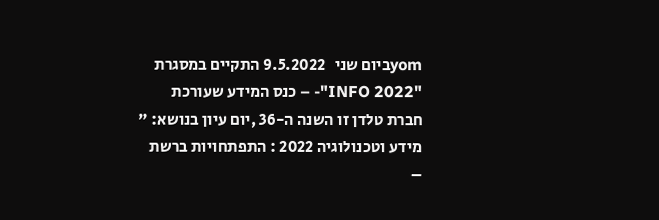yomביום שני   9.5.2022 התקיים במסגרת  "INFO 2022"- – כנס המידע שעורכת חברת טלדן זו השנה ה-36 ,יום עיון בנושא: " מידע וטכנולוגיה 2022 : התפתחויות ברשת –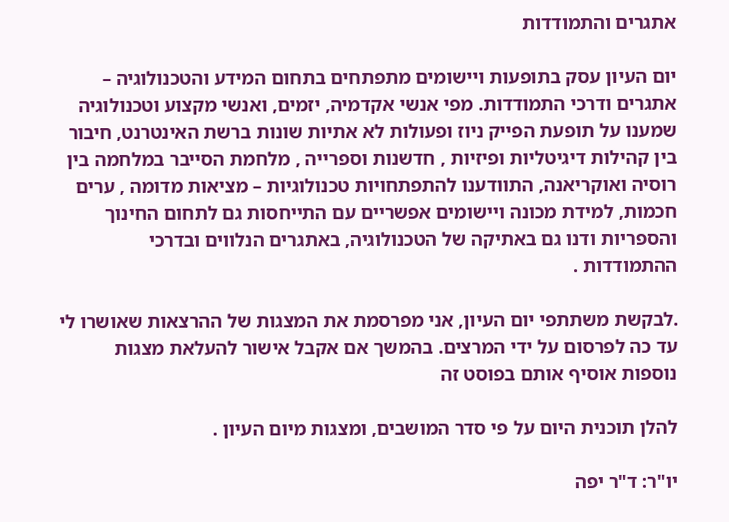אתגרים והתמודדות

יום העיון עסק בתופעות ויישומים מתפתחים בתחום המידע והטכנולוגיה – אתגרים ודרכי התמודדות. מפי אנשי אקדמיה, יזמים, ואנשי מקצוע וטכנולוגיה שמענו על תופעת הפייק ניוז ופעולות לא אתיות שונות ברשת האינטרנט, חיבור בין קהילות דיגיטליות ופיזיות , חדשנות וספרייה , מלחמת הסייבר במלחמה בין רוסיה ואוקריאנה, התוודענו להתפתחויות טכנולוגיות – מציאות מדומה , ערים חכמות, למידת מכונה ויישומים אפשריים עם התייחסות גם לתחום החינוך והספריות ודנו גם באתיקה של הטכנולוגיה, באתגרים הנלווים ובדרכי ההתמודדות .

.לבקשת משתתפי יום העיון, אני מפרסמת את המצגות של ההרצאות שאושרו לי עד כה לפרסום על ידי המרצים. בהמשך אם אקבל אישור להעלאת מצגות נוספות אוסיף אותם בפוסט זה

להלן תוכנית היום על פי סדר המושבים, ומצגות מיום העיון .

יו"ר: ד"ר יפה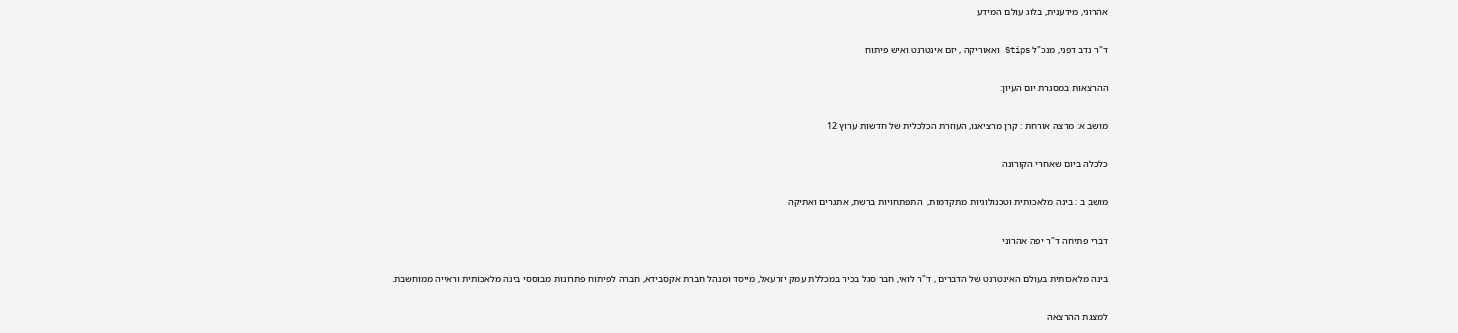אהרוני, מידענית, בלוג עולם המידע

ד"ר נדב דפני, מנכ"ל Stips ואאוריקה , יזם אינטרנט ואיש פיתוח

ההרצאות במסגרת יום העיון:

מושב א: מרצה אורחת : קרן מרציאנו, העוזרת הכלכלית של חדשות ערוץ 12

כלכלה ביום שאחרי הקורונה

מושב ב : בינה מלאכותית וטכנולוגיות מתקדמות,  התפתחויות ברשת, אתגרים ואתיקה

דברי פתיחה ד"ר יפה אהרוני

בינה מלאכותית בעולם האינטרנט של הדברים , ד"ר לואי, חבר סגל בכיר במכללת עמק יזרעאל, מייסד ומנהל חברת אקסבידא, חברה לפיתוח פתרונות מבוססי בינה מלאכותית וראייה ממוחשבת.

למצגת ההרצאה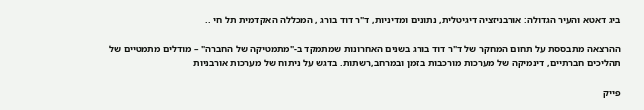ביג דאטא והעיר הגדולה: אורבניזציה דיגיטלית, נתונים ומדיניות, ד"ר דוד בורג , המכללה האקדמית תל חי ..

ההרצאה מתבססת על תחום המחקר של ד"ר דוד בורג בשנים האחרונות שמתמקד ב-"מתמטיקה של החברה" – מודלים מתמטיים של תהליכים חברתיים, דינמיקה של מערכות מורכבות בזמן ובמרחב,רשתות. בדגש על ניתוח של מערכות אורבניות

פייק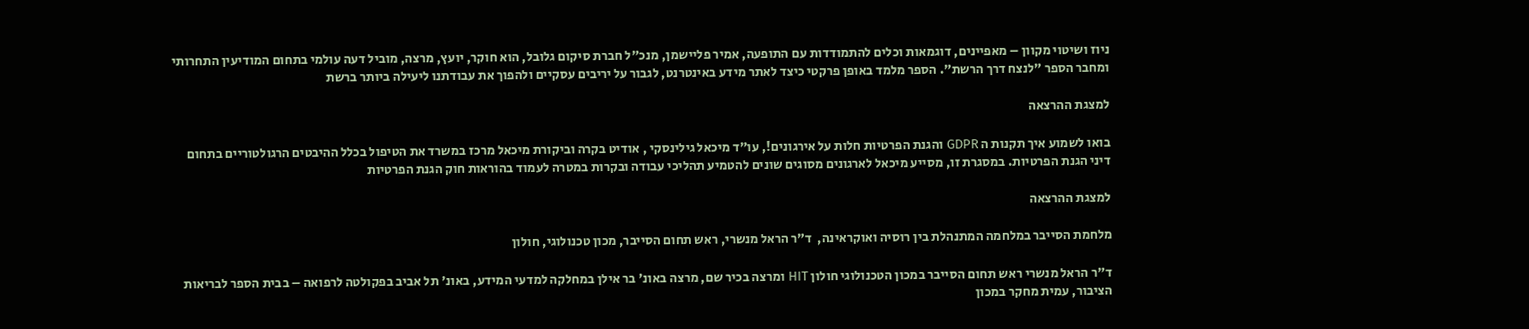ניוז ושיטוי מקוון – מאפיינים, דוגמאות וכלים להתמודדות עם התופעה, אמיר פליישמן, מנכ"ל חברת סיקום גלובל, הוא חוקר, יועץ, מרצה, מוביל דעה עולמי בתחום המודיעין התחרותי ומחבר הספר "לנצח דרך הרשת". הספר מלמד באופן פרקטי כיצד לאתר מידע באינטרנט, לגבור על יריבים עסקיים ולהפוך את עבודתנו ליעילה ביותר ברשת

למצגת ההרצאה

בואו לשמוע איך תקנות ה GDPR והגנת הפרטיות חלות על אירגונים!, עו"ד מיכאל גילינסקי , אודיט בקרה וביקורת מיכאל מרכז במשרד את הטיפול בכלל ההיבטים הרגולטוריים בתחום דיני הגנת הפרטיות. במסגרת זו, מסייע מיכאל לארגונים מסוגים שונים להטמיע תהליכי עבודה ובקרות במטרה לעמוד בהוראות חוק הגנת הפרטיות

למצגת ההרצאה

מלחמת הסייבר במלחמה המתנהלת בין רוסיה ואוקראינה,  ד"ר הראל מנשרי, ראש תחום הסייבר, מכון טכנולוגי, חולון

ד"ר הראל מנשרי ראש תחום הסייבר במכון הטכנולוגי חולון HIT ומרצה בכיר שם, מרצה באונ' בר אילן במחלקה למדעי המידע, באונ' תל אביב בפקולטה לרפואה – בבית הספר לבריאות הציבור, עמית מחקר במכון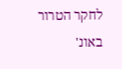לחקר הטרור באונ'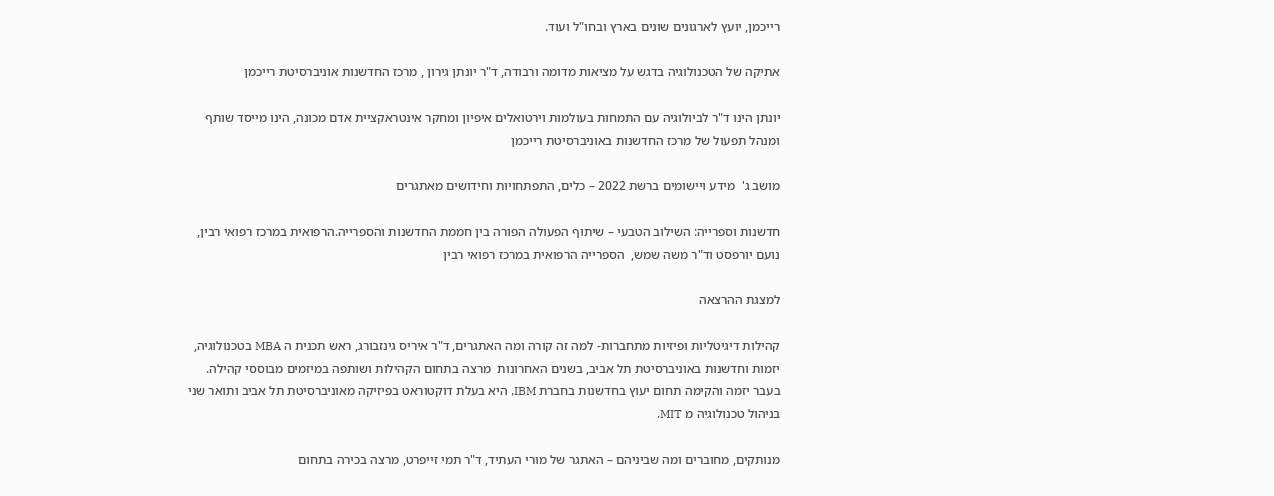רייכמן, יועץ לארגונים שונים בארץ ובחו"ל ועוד.

אתיקה של הטכנולוגיה בדגש על מציאות מדומה ורבודה, ד"ר יונתן גירון , מרכז החדשנות אוניברסיטת רייכמן

יונתן הינו ד"ר לביולוגיה עם התמחות בעולמות וירטואלים איפיון ומחקר אינטראקציית אדם מכונה, הינו מייסד שותף ומנהל תפעול של מרכז החדשנות באוניברסיטת רייכמן

מושב ג'  מידע ויישומים ברשת 2022 – כלים, התפתחויות וחידושים מאתגרים

חדשנות וספרייה: השילוב הטבעי – שיתוף הפעולה הפורה בין חממת החדשנות והספרייה.הרפואית במרכז רפואי רבין, נועם יורפסט וד"ר משה שמש,  הספרייה הרפואית במרכז רפואי רבין

למצגת ההרצאה

קהילות דיגיטליות ופיזיות מתחברות- למה זה קורה ומה האתגרים, ד"ר איריס גינזבורג, ראש תכנית ה MBA בטכנולוגיה, יזמות וחדשנות באוניברסיטת תל אביב, בשנים האחרונות  מרצה בתחום הקהילות ושותפה במיזמים מבוססי קהילה. בעבר יזמה והקימה תחום יעוץ בחדשנות בחברת IBM, היא בעלת דוקטוראט בפיזיקה מאוניברסיטת תל אביב ותואר שני בניהול טכנולוגיה מ MIT.

מנותקים, מחוברים ומה שביניהם – האתגר של מורי העתיד, ד"ר תמי זייפרט, מרצה בכירה בתחום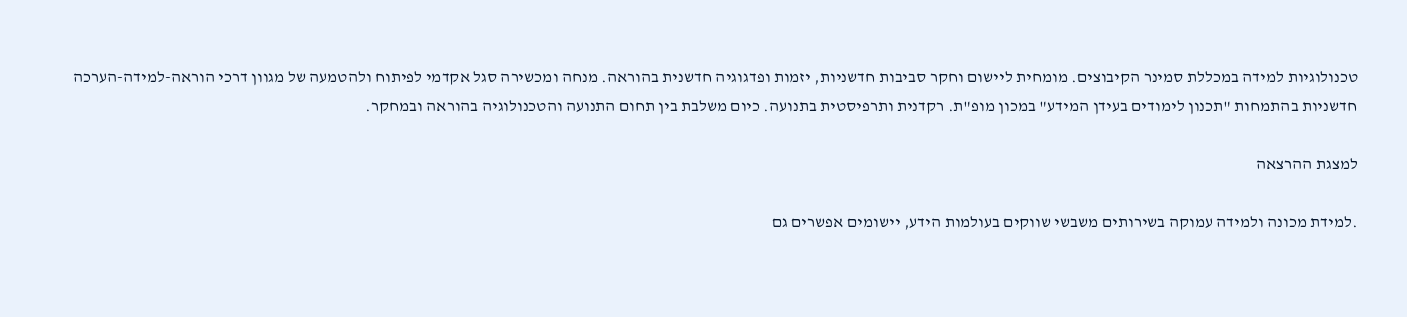טכנולוגיות למידה במכללת סמינר הקיבוצים. מומחית ליישום וחקר סביבות חדשניות, יזמות ופדגוגיה חדשנית בהוראה. מנחה ומכשירה סגל אקדמי לפיתוח ולהטמעה של מגוון דרכי הוראה-למידה-הערכה חדשניות בהתמחות "תכנון לימודים בעידן המידע" במכון מופ"ת. רקדנית ותרפיסטית בתנועה. כיום משלבת בין תחום התנועה והטכנולוגיה בהוראה ובמחקר.

למצגת ההרצאה

.למידת מכונה ולמידה עמוקה בשירותים משבשי שווקים בעולמות הידע, יישומים אפשרים גם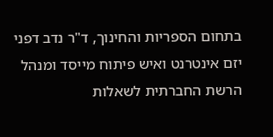בתחום הספריות והחינוך, ד"ר נדב דפני יזם אינטרנט ואיש פיתוח מייסד ומנהל הרשת החברתית לשאלות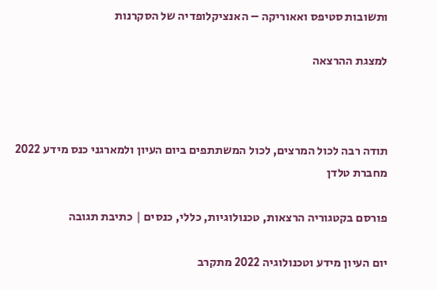ותשובות סטיפס ואאוריקה – האנציקלופדיה של הסקרנות

למצגת ההרצאה



תודה רבה לכול המרצים, לכול המשתתפים ביום העיון ולמארגני כנס מידע 2022 מחברת טלדן

פורסם בקטגוריה הרצאות, טכנולוגיות, כללי, כנסים | כתיבת תגובה

יום העיון מידע וטכנולוגיה 2022 מתקרב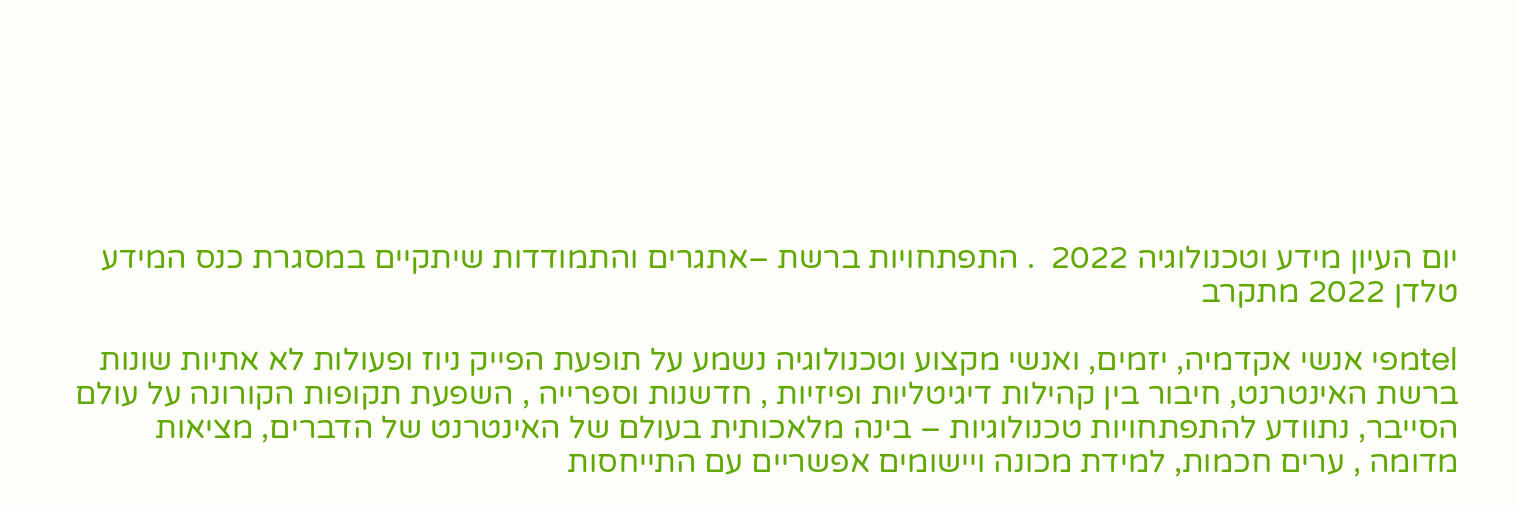יום העיון מידע וטכנולוגיה 2022  . התפתחויות ברשת –אתגרים והתמודדות שיתקיים במסגרת כנס המידע טלדן 2022 מתקרב

telמפי אנשי אקדמיה, יזמים, ואנשי מקצוע וטכנולוגיה נשמע על תופעת הפייק ניוז ופעולות לא אתיות שונות ברשת האינטרנט, חיבור בין קהילות דיגיטליות ופיזיות , חדשנות וספרייה , השפעת תקופות הקורונה על עולם הסייבר, נתוודע להתפתחויות טכנולוגיות – בינה מלאכותית בעולם של האינטרנט של הדברים, מציאות מדומה , ערים חכמות, למידת מכונה ויישומים אפשריים עם התייחסות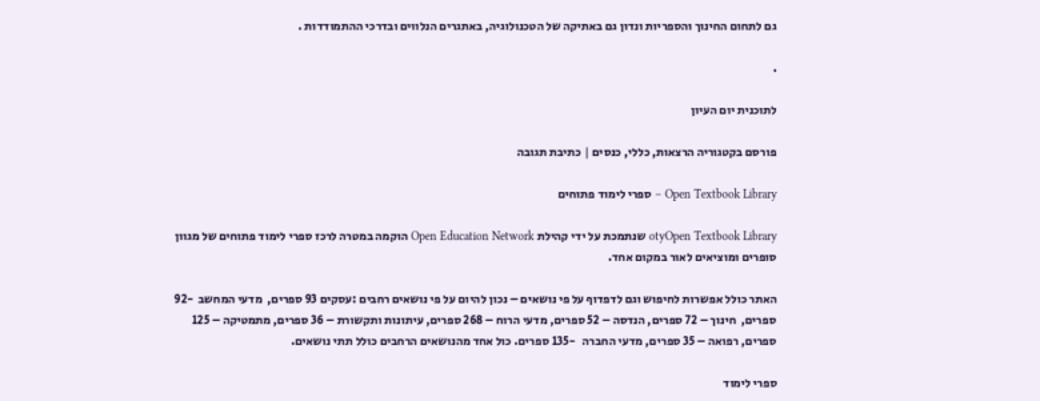גם לתחום החינוך והספריות ונדון גם באתיקה של הטכנולוגיה, באתגרים הנלווים ובדרכי ההתמודדות .

.

לתוכנית יום העיון

פורסם בקטגוריה הרצאות, כללי, כנסים | כתיבת תגובה

Open Textbook Library – ספרי לימוד פתוחים

otyOpen Textbook Library שנתמכת על ידי קהילת Open Education Network הוקמה במטרה לרכז ספרי לימוד פתוחים של מגוון סופרים ומוציאים לאור במקום אחד.

האתר כולל אפשרות לחיפוש וגם לדפדוף על פי נושאים – נכון להיום על פי נושאים רחבים :עסקים 93 ספרים,  מדעי המחשב  -92 ספרים,  חינוך – 72 ספרים, הנדסה – 52 ספרים, מדעי הרוח – 268 ספרים, עיתונות ותקשורת – 36 ספרים, מתמטיקה – 125 ספרים, רפואה – 35 ספרים, מדעי החברה   -135 ספרים. כול אחד מהנושאים הרחבים כולל תתי נושאים.

ספרי לימוד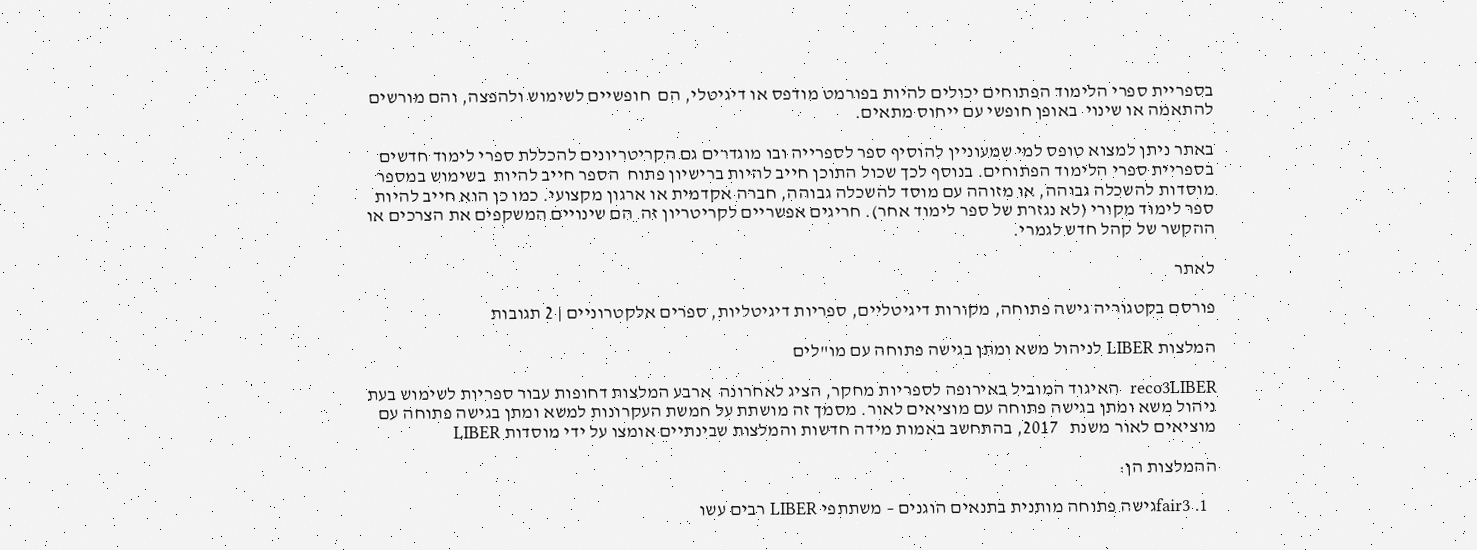בספריית ספרי הלימוד הפתוחים יכולים להיות בפורמט מודפס או דיגיטלי, הם  חופשיים לשימוש ולהפצה, והם מורשים להתאמה או שינוי  באופן חופשי עם ייחוס מתאים.

באתר ניתן למצוא טופס למי שמעוניין להוסיף ספר לספרייה ובו מוגדרים גם הקריטריונים להכללת ספרי לימוד חדשים בספריית ספרי הלימוד הפתוחים. בנוסף לכך שכול התוכן חייב להיות ברישיון פתוח  הספר חייב להיות  בשימוש במספר מוסדות להשכלה גבוהה, או מזוהה עם מוסד להשכלה גבוהה, חברה אקדמית או ארגון מקצועי. כמו כן הוא חייב להיות ספר לימוד מקורי (לא נגזרת של ספר לימוד אחר). חריגים אפשריים לקריטריון זה  הם שינויים המשקפים את הצרכים או ההקשר של קהל חדש לגמרי.

לאתר

פורסם בקטגוריה גישה פתוחה, מקורות דיגיטליים, ספריות דיגיטליות, ספרים אלקטרוניים | 2 תגובות

המלצות LIBER לניהול משא ומתן בגישה פתוחה עם מו"לים

reco3LIBER  האיגוד המוביל באירופה לספריות מחקר, הציג לאחרונה  ארבע המלצות דחופות עבור ספריות לשימוש בעת ניהול משא ומתן בגישה פתוחה עם מוציאים לאור. מסמך זה מושתת על חמשת העקרונות למשא ומתן בגישה פתוחה עם מוציאים לאור משנת   2017, בהתחשב באמות מידה חדשות והמלצות שבינתיים אומצו על ידי מוסדות LIBER

ההמלצות הן:

  1. fair3גישה פתוחה מותנית בתנאים הוגנים – משתתפי LIBER רבים עשו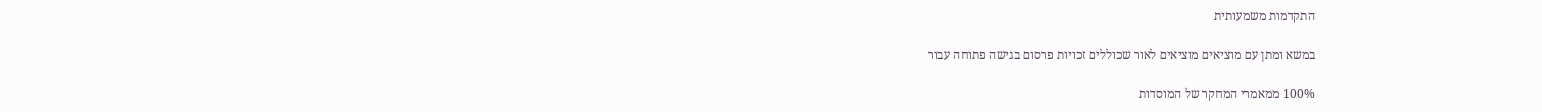התקדמות משמעותית

במשא ומתן עם מוציאים מוציאים לאור שכוללים זכויות פרסום בגישה פתוחה עבור

100% ממאמרי המחקר של המוסדות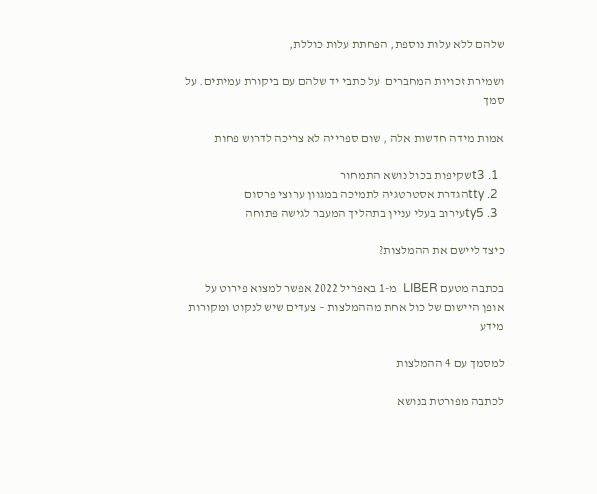שלהם ללא עלות נוספת, הפחתת עלות כוללת,

ושמירת זכויות המחברים  על כתבי יד שלהם עם ביקורת עמיתים. על סמך

אמות מידה חדשות אלה , שום ספרייה לא צריכה לדרוש פחות

  1. t3שקיפות בכול נושא התמחור
  2. ttyהגדרת אסטרטגיה לתמיכה במגוון ערוצי פרסום
  3. ty5עירוב בעלי עניין בתהליך המעבר לגישה פתוחה

כיצד ליישם את ההמלצות?

בכתבה מטעם LIBER  מ-1 באפריל 2022 אפשר למצוא פירוט על אופן היישום של כול אחת מההמלצות – צעדים שיש לנקוט ומקורות  מידע

למסמך עם 4 ההמלצות

לכתבה מפורטת בנושא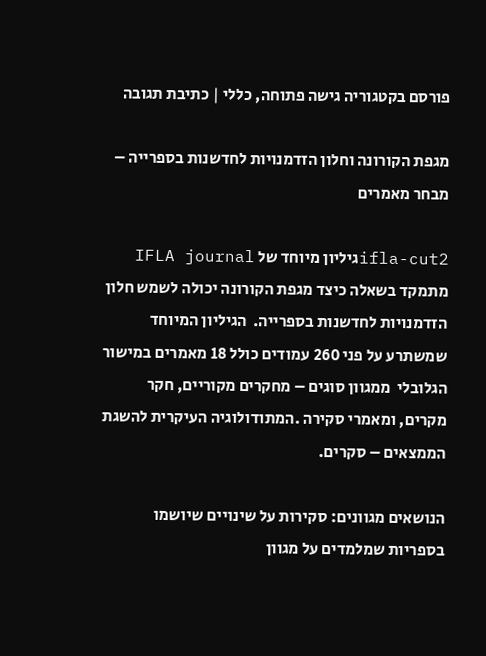פורסם בקטגוריה גישה פתוחה, כללי | כתיבת תגובה

מגפת הקורונה וחלון הזדמנויות לחדשנות בספרייה – מבחר מאמרים

ifla-cut2גיליון מיוחד של IFLA journal  מתמקד בשאלה כיצד מגפת הקורונה יכולה לשמש חלון הזדמנויות לחדשנות בספרייה.  הגיליון המיוחד שמשתרע על פני 260 עמודים כולל 18 מאמרים במישור הגלובלי  ממגוון סוגים – מחקרים מקוריים, חקר מקרים, ומאמרי סקירה .המתודולוגיה העיקרית להשגת הממצאים – סקרים.

הנושאים מגוונים: סקירות על שינויים שיושמו בספריות שמלמדים על מגוון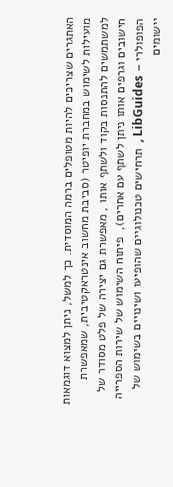האתגרים שצריכים להיות מטופלים ברמה המוסדית. כך למשל, ניתן למצוא דוגמאות מועילות לשימוש במחברת יופיטר (סביבת מחשוב אינטראקטיבית, שמאפשרת למשתמשים להתנסות בקוד ולשתף אותו , מאפשרת גם יצירה של פלט מסודר של חישובים וגרפים אותו ניתן לשתף עם אחרים),  פיתוח השימוש של שירות הספרייה הפופולרי – LibGuides ,  תרחישים טכנולוגיים שהופיעו ושינויים בשימוש של יישומים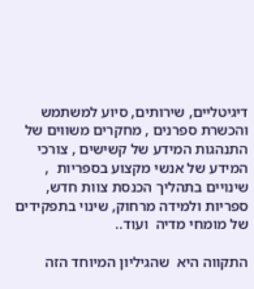דיגיטליים, שירותים, סיוע למשתמש והכשרת ספרנים , מחקרים משווים של התנהגות המידע של קשישים , צורכי המידע של אנשי מקצוע בספריות  , שינויים בתהליך הכנסת צוות חדש, ספריות ולמידה מרחוק, שינוי בתפקידים של מומחי מדיה  ועוד..

התקווה היא  שהגיליון המיוחד הזה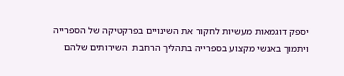יספק דוגמאות מעשיות לחקור את השינויים בפרקטיקה של הספרייה ויתמוך באנשי מקצוע בספרייה בתהליך הרחבת  השירותים שלהם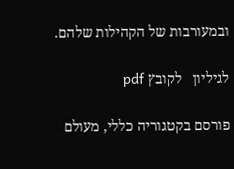ובמעורבות של הקהילות שלהם.

לגיליון   לקובץ pdf

פורסם בקטגוריה כללי, מעולם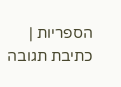הספריות | כתיבת תגובה